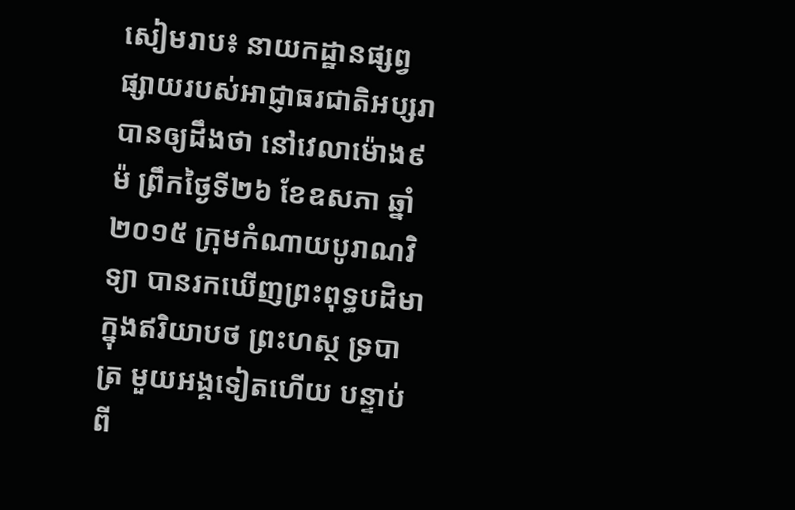សៀមរាប៖ នាយកដ្ឋានផ្សព្វផ្សាយរបស់អាជ្ញាធរជាតិអប្សរា បានឲ្យដឹងថា នៅវេលាម៉ោង៩ម៉ ព្រឹកថ្ងៃទី២៦ ខែឧសភា ឆ្នាំ២០១៥ ក្រុមកំណាយបូរាណវិទ្យា បានរកឃើញព្រះពុទ្ធបដិមាក្នុងឥរិយាបថ ព្រះហស្ថ ទ្របាត្រ មួយអង្គទៀតហើយ បន្ទាប់ពី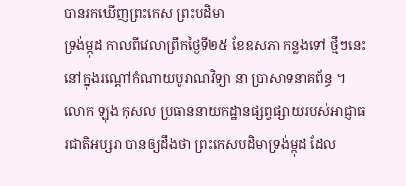បានរកឃើញព្រះកេស ព្រះបដិមា
ទ្រង់ម្កុដ កាលពីវេលាព្រឹកថ្ងៃទី២៥ ខែឧសភា កន្លងទៅ ថ្មីៗនេះ នៅក្នុងរណ្តៅកំណាយបូរាណវិទ្យា នា ប្រាសាទនាគព័ន្ធ ។
លោក ឡុង កុសល ប្រធាននាយកដ្ឋានផ្សព្វផ្សាយរបស់អាជ្ញាធរជាតិអប្សរា បានឲ្យដឹងថា ព្រះកេសបដិមាទ្រង់ម្កុដ ដែល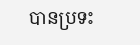បានប្រទះ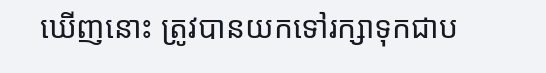ឃើញនោះ ត្រូវបានយកទៅរក្សាទុកជាប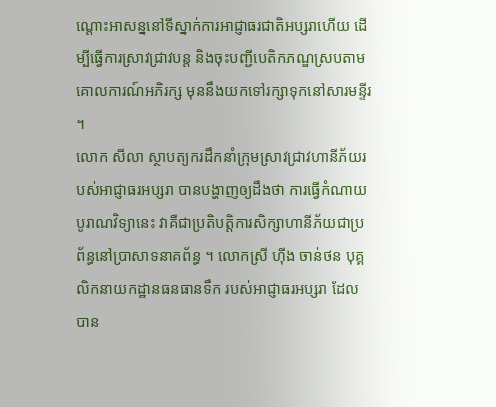ណ្តោះអាសន្ននៅទីស្នាក់ការអាជ្ញាធរជាតិអប្សរាហើយ ដើម្បីធ្វើការស្រាវជ្រាវបន្ត និងចុះបញ្ជីបេតិកភណ្ឌស្របតាមគោលការណ៍អភិរក្ស មុននឹងយកទៅរក្សាទុកនៅសារមន្ទីរ ។
លោក សីលា ស្ថាបត្យករដឹកនាំក្រុមស្រាវជ្រាវហានីភ័យរបស់អាជ្ញាធរអប្សរា បានបង្ហាញឲ្យដឹងថា ការធ្វើកំណាយបូរាណវិទ្យានេះ វាគឺជាប្រតិបត្តិការសិក្សាហានីភ័យជាប្រព័ន្ធនៅប្រាសាទនាគព័ន្ធ ។ លោកស្រី ហ៊ីង ចាន់ថន បុគ្គលិកនាយកដ្ឋានធនធានទឹក របស់អាជ្ញាធរអប្សរា ដែលបាន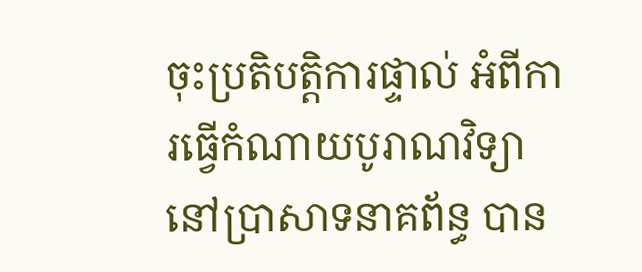ចុះប្រតិបត្តិការផ្ទាល់ អំពីការធ្វើកំណាយបូរាណវិទ្យានៅប្រាសាទនាគព័ន្ធ បាន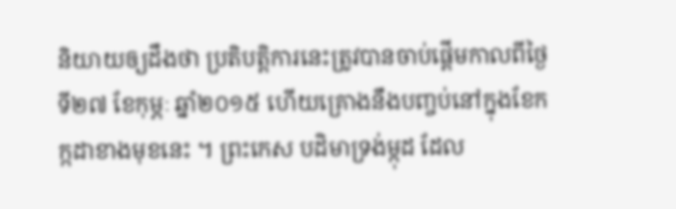និយាយឲ្យដឹងថា ប្រតិបត្តិការនេះត្រូវបានចាប់ផ្តើមកាលពីថ្ងៃទី២៧ ខែកុម្ភៈ ឆ្នាំ២០១៥ ហើយគ្រោងនឹងបញ្ចប់នៅក្នុងខែកក្កដាខាងមុខនេះ ។ ព្រះកេស បដិមាទ្រង់ម្កុដ ដែល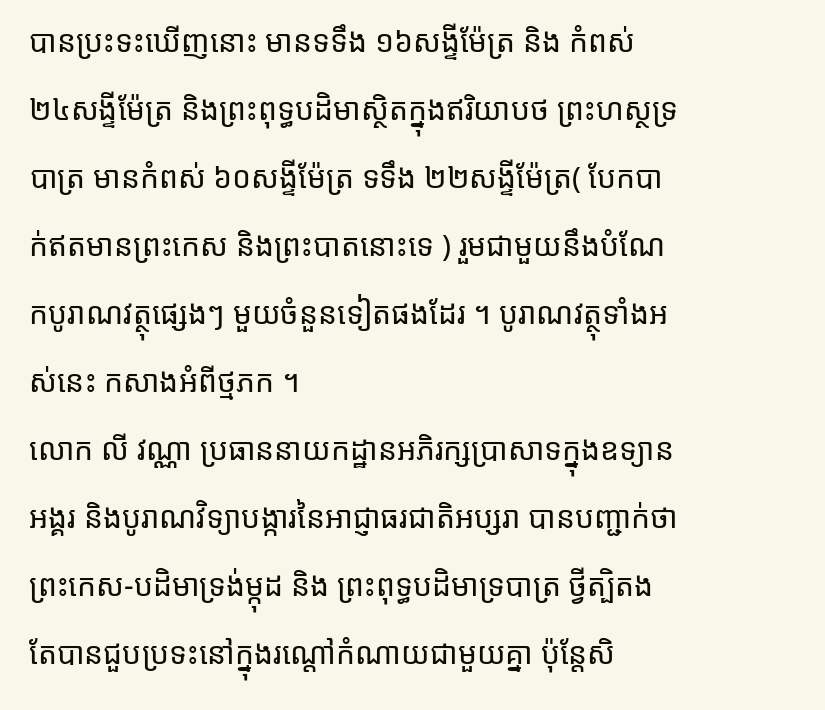បានប្រះទះឃើញនោះ មានទទឹង ១៦សង្ទីម៉ែត្រ និង កំពស់ ២៤សង្ទីម៉ែត្រ និងព្រះពុទ្ធបដិមាស្ថិតក្នុងឥរិយាបថ ព្រះហស្ថទ្របាត្រ មានកំពស់ ៦០សង្ទីម៉ែត្រ ទទឹង ២២សង្ទីម៉ែត្រ( បែកបាក់ឥតមានព្រះកេស និងព្រះបាតនោះទេ ) រួមជាមួយនឹងបំណែកបូរាណវត្ថុផ្សេងៗ មួយចំនួនទៀតផងដែរ ។ បូរាណវត្ថុទាំងអស់នេះ កសាងអំពីថ្មភក ។
លោក លី វណ្ណា ប្រធាននាយកដ្ឋានអភិរក្សប្រាសាទក្នុងឧទ្យានអង្គរ និងបូរាណវិទ្យាបង្ការនៃអាជ្ញាធរជាតិអប្សរា បានបញ្ជាក់ថា ព្រះកេស-បដិមាទ្រង់ម្កុដ និង ព្រះពុទ្ធបដិមាទ្របាត្រ ថ្វីត្បិតងតែបានជួបប្រទះនៅក្នុងរណ្តៅកំណាយជាមួយគ្នា ប៉ុន្តែសិ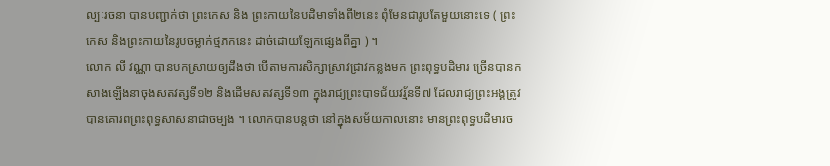ល្បៈរចនា បានបញ្ជាក់ថា ព្រះកេស និង ព្រះកាយនៃបដិមាទាំងពី២នេះ ពុំមែនជារូបតែមួយនោះទេ ( ព្រះកេស និងព្រះកាយនៃរូបចម្លាក់ថ្មភកនេះ ដាច់ដោយឡែកផ្សេងពីគ្នា ) ។
លោក លី វណ្ណា បានបកស្រាយឲ្យដឹងថា បើតាមការសិក្សាស្រាវជ្រាវកន្លងមក ព្រះពុទ្ធបដិមារ ច្រើនបានកសាងឡើងនាចុងសតវត្សទី១២ និងដើមសតវត្សទី១៣ ក្នុងរាជ្យព្រះបាទជ័យវរ្ម័នទី៧ ដែលរាជ្យព្រះអង្គត្រូវបានគោរពព្រះពុទ្ធសាសនាជាចម្បង ។ លោកបានបន្តថា នៅក្នុងសម័យកាលនោះ មានព្រះពុទ្ធបដិមារច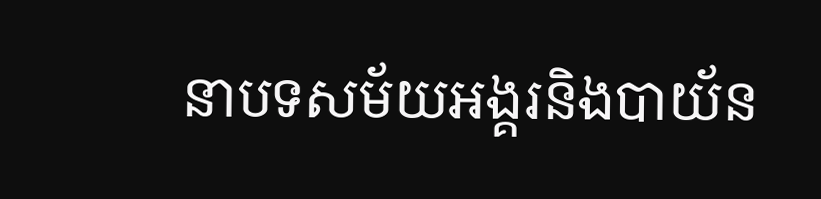នាបទសម័យអង្គរនិងបាយ័ន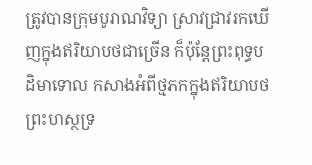ត្រូវបានក្រុមបូរាណវិទ្យា ស្រាវជ្រាវរកឃើញក្នុងឥរិយាបថជាច្រើន ក៏ប៉ុន្តែព្រះពុទ្ធបដិមាទោល កសាងអំពីថ្មភកក្នុងឥរិយាបថ ព្រះហស្ថទ្រ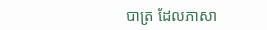បាត្រ ដែលភាសា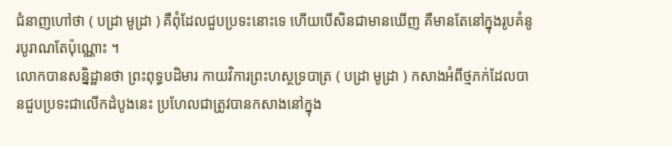ជំនាញហៅថា ( បដ្រា មូដ្រា ) គឺពុំដែលជួបប្រទះនោះទេ ហើយបើសិនជាមានឃើញ គឺមានតែនៅក្នុងរូបគំនូរបូរាណតែប៉ុណ្ណោះ ។
លោកបានសន្និដ្ឋានថា ព្រះពុទ្ធបដិមារ កាយវិការព្រះហស្ថទ្របាត្រ ( បដ្រា មូដ្រា ) កសាងអំពីថ្មភក់ដែលបានជួបប្រទះជាលើកដំបូងនេះ ប្រហែលជាត្រូវបានកសាងនៅក្នុង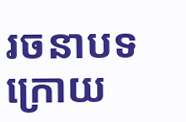រចនាបទ ក្រោយ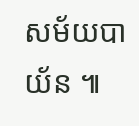សម័យបាយ័ន ៕